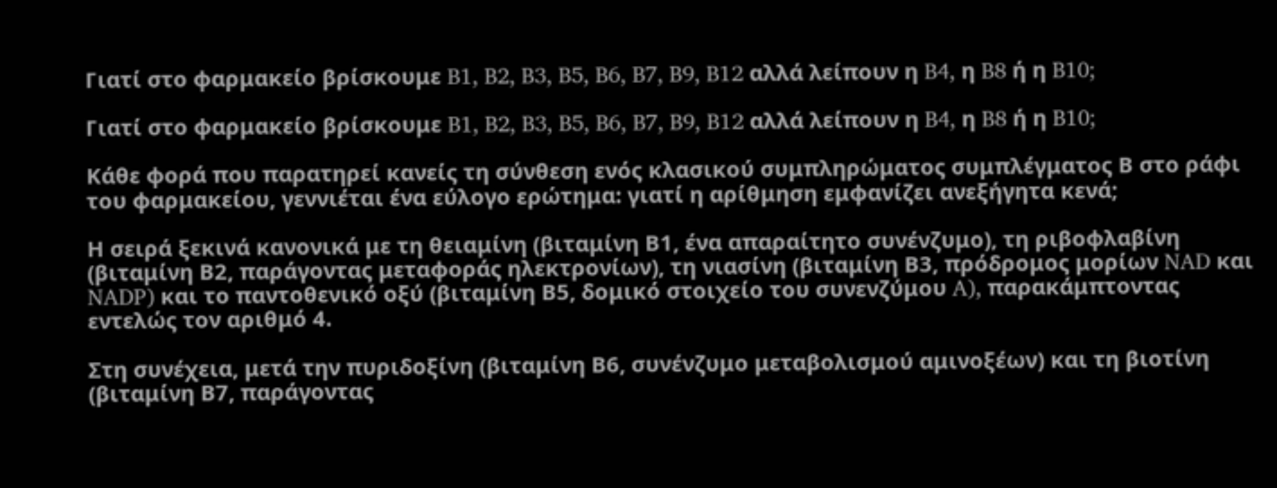Γιατί στο φαρμακείο βρίσκουμε B1, B2, B3, B5, B6, B7, B9, B12 αλλά λείπουν η B4, η B8 ή η B10;

Γιατί στο φαρμακείο βρίσκουμε B1, B2, B3, B5, B6, B7, B9, B12 αλλά λείπουν η B4, η B8 ή η B10;

Κάθε φορά που παρατηρεί κανείς τη σύνθεση ενός κλασικού συμπληρώματος συμπλέγματος Β στο ράφι του φαρμακείου, γεννιέται ένα εύλογο ερώτημα: γιατί η αρίθμηση εμφανίζει ανεξήγητα κενά;

Η σειρά ξεκινά κανονικά με τη θειαμίνη (βιταμίνη Β1, ένα απαραίτητο συνένζυμο), τη ριβοφλαβίνη (βιταμίνη Β2, παράγοντας μεταφοράς ηλεκτρονίων), τη νιασίνη (βιταμίνη Β3, πρόδρομος μορίων NAD και NADP) και το παντοθενικό οξύ (βιταμίνη Β5, δομικό στοιχείο του συνενζύμου A), παρακάμπτοντας εντελώς τον αριθμό 4.

Στη συνέχεια, μετά την πυριδοξίνη (βιταμίνη Β6, συνένζυμο μεταβολισμού αμινοξέων) και τη βιοτίνη (βιταμίνη Β7, παράγοντας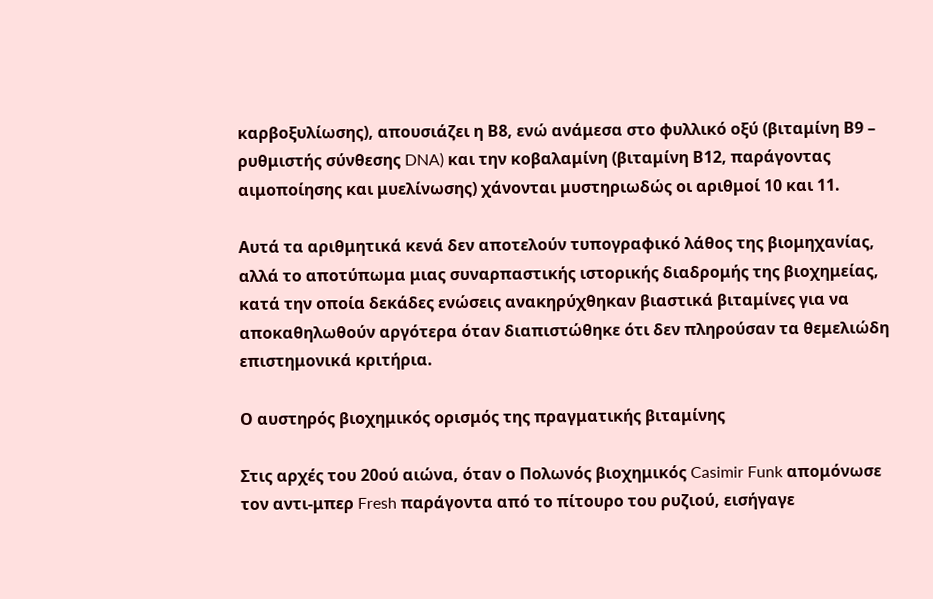καρβοξυλίωσης), απουσιάζει η Β8, ενώ ανάμεσα στο φυλλικό οξύ (βιταμίνη Β9 – ρυθμιστής σύνθεσης DNA) και την κοβαλαμίνη (βιταμίνη Β12, παράγοντας αιμοποίησης και μυελίνωσης) χάνονται μυστηριωδώς οι αριθμοί 10 και 11.

Αυτά τα αριθμητικά κενά δεν αποτελούν τυπογραφικό λάθος της βιομηχανίας, αλλά το αποτύπωμα μιας συναρπαστικής ιστορικής διαδρομής της βιοχημείας, κατά την οποία δεκάδες ενώσεις ανακηρύχθηκαν βιαστικά βιταμίνες για να αποκαθηλωθούν αργότερα όταν διαπιστώθηκε ότι δεν πληρούσαν τα θεμελιώδη επιστημονικά κριτήρια.

Ο αυστηρός βιοχημικός ορισμός της πραγματικής βιταμίνης

Στις αρχές του 20ού αιώνα, όταν ο Πολωνός βιοχημικός Casimir Funk απομόνωσε τον αντι-μπερ Fresh παράγοντα από το πίτουρο του ρυζιού, εισήγαγε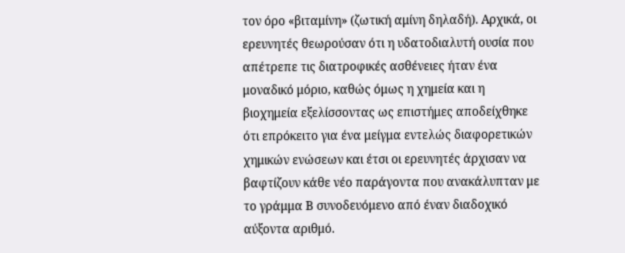τον όρο «βιταμίνη» (ζωτική αμίνη δηλαδή). Αρχικά, οι ερευνητές θεωρούσαν ότι η υδατοδιαλυτή ουσία που απέτρεπε τις διατροφικές ασθένειες ήταν ένα μοναδικό μόριο, καθώς όμως η χημεία και η βιοχημεία εξελίσσοντας ως επιστήμες αποδείχθηκε ότι επρόκειτο για ένα μείγμα εντελώς διαφορετικών χημικών ενώσεων και έτσι οι ερευνητές άρχισαν να βαφτίζουν κάθε νέο παράγοντα που ανακάλυπταν με το γράμμα Β συνοδευόμενο από έναν διαδοχικό αύξοντα αριθμό.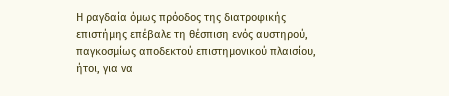Η ραγδαία όμως πρόοδος της διατροφικής επιστήμης επέβαλε τη θέσπιση ενός αυστηρού, παγκοσμίως αποδεκτού επιστημονικού πλαισίου, ήτοι, για να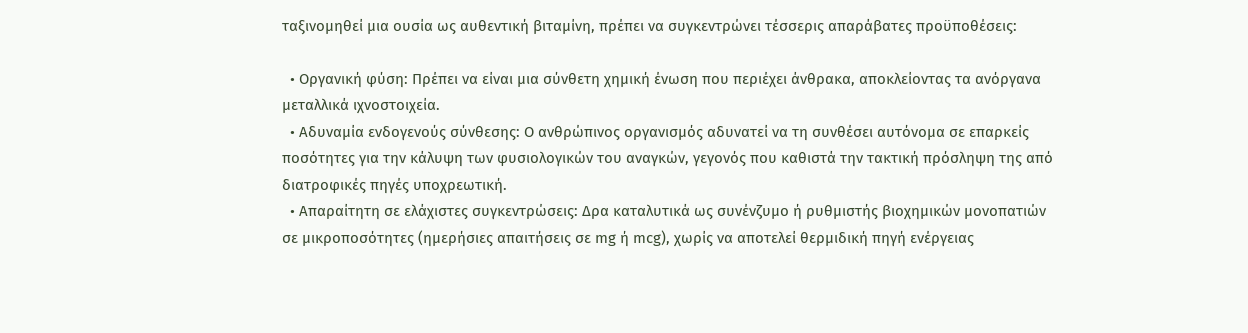ταξινομηθεί μια ουσία ως αυθεντική βιταμίνη, πρέπει να συγκεντρώνει τέσσερις απαράβατες προϋποθέσεις:

  • Οργανική φύση: Πρέπει να είναι μια σύνθετη χημική ένωση που περιέχει άνθρακα, αποκλείοντας τα ανόργανα μεταλλικά ιχνοστοιχεία.
  • Αδυναμία ενδογενούς σύνθεσης: Ο ανθρώπινος οργανισμός αδυνατεί να τη συνθέσει αυτόνομα σε επαρκείς ποσότητες για την κάλυψη των φυσιολογικών του αναγκών, γεγονός που καθιστά την τακτική πρόσληψη της από διατροφικές πηγές υποχρεωτική.
  • Απαραίτητη σε ελάχιστες συγκεντρώσεις: Δρα καταλυτικά ως συνένζυμο ή ρυθμιστής βιοχημικών μονοπατιών σε μικροποσότητες (ημερήσιες απαιτήσεις σε mg ή mcg), χωρίς να αποτελεί θερμιδική πηγή ενέργειας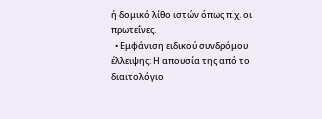ή δομικό λίθο ιστών όπως π.χ. οι πρωτεΐνες.
  • Εμφάνιση ειδικού συνδρόμου έλλειψης: Η απουσία της από το διαιτολόγιο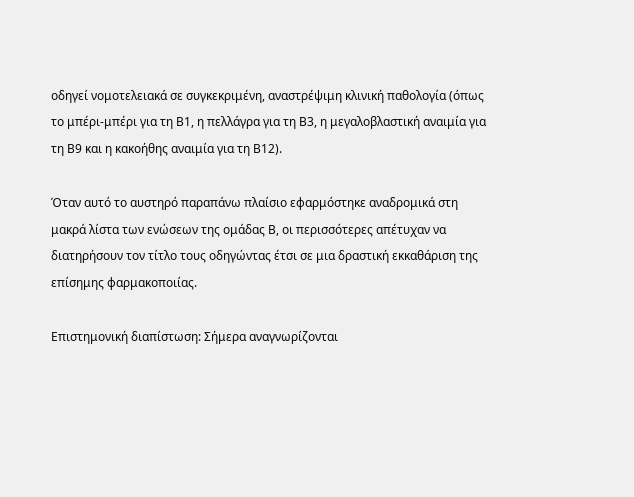οδηγεί νομοτελειακά σε συγκεκριμένη, αναστρέψιμη κλινική παθολογία (όπως το μπέρι-μπέρι για τη Β1, η πελλάγρα για τη Β3, η μεγαλοβλαστική αναιμία για τη Β9 και η κακοήθης αναιμία για τη Β12).

Όταν αυτό το αυστηρό παραπάνω πλαίσιο εφαρμόστηκε αναδρομικά στη μακρά λίστα των ενώσεων της ομάδας Β, οι περισσότερες απέτυχαν να διατηρήσουν τον τίτλο τους οδηγώντας έτσι σε μια δραστική εκκαθάριση της επίσημης φαρμακοποιίας.

Επιστημονική διαπίστωση: Σήμερα αναγνωρίζονται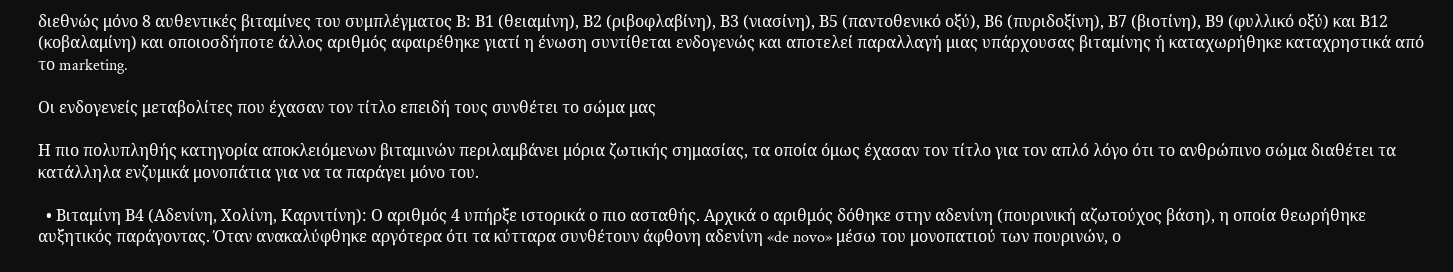διεθνώς μόνο 8 αυθεντικές βιταμίνες του συμπλέγματος Β: Β1 (θειαμίνη), Β2 (ριβοφλαβίνη), Β3 (νιασίνη), Β5 (παντοθενικό οξύ), Β6 (πυριδοξίνη), Β7 (βιοτίνη), Β9 (φυλλικό οξύ) και Β12 (κοβαλαμίνη) και οποιοσδήποτε άλλος αριθμός αφαιρέθηκε γιατί η ένωση συντίθεται ενδογενώς και αποτελεί παραλλαγή μιας υπάρχουσας βιταμίνης ή καταχωρήθηκε καταχρηστικά από το marketing.

Οι ενδογενείς μεταβολίτες που έχασαν τον τίτλο επειδή τους συνθέτει το σώμα μας

Η πιο πολυπληθής κατηγορία αποκλειόμενων βιταμινών περιλαμβάνει μόρια ζωτικής σημασίας, τα οποία όμως έχασαν τον τίτλο για τον απλό λόγο ότι το ανθρώπινο σώμα διαθέτει τα κατάλληλα ενζυμικά μονοπάτια για να τα παράγει μόνο του.

  • Βιταμίνη Β4 (Αδενίνη, Χολίνη, Καρνιτίνη): Ο αριθμός 4 υπήρξε ιστορικά ο πιο ασταθής. Αρχικά ο αριθμός δόθηκε στην αδενίνη (πουρινική αζωτούχος βάση), η οποία θεωρήθηκε αυξητικός παράγοντας. Όταν ανακαλύφθηκε αργότερα ότι τα κύτταρα συνθέτουν άφθονη αδενίνη «de novo» μέσω του μονοπατιού των πουρινών, ο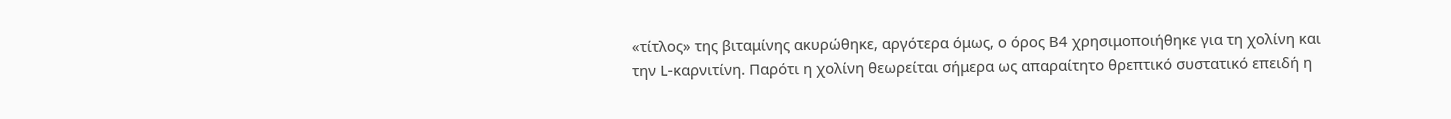«τίτλος» της βιταμίνης ακυρώθηκε, αργότερα όμως, ο όρος Β4 χρησιμοποιήθηκε για τη χολίνη και την L-καρνιτίνη. Παρότι η χολίνη θεωρείται σήμερα ως απαραίτητο θρεπτικό συστατικό επειδή η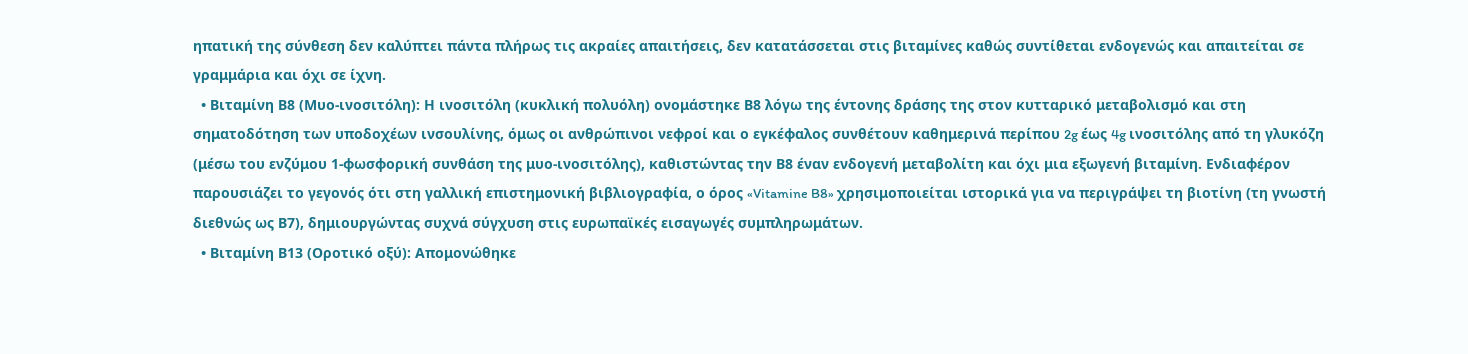ηπατική της σύνθεση δεν καλύπτει πάντα πλήρως τις ακραίες απαιτήσεις, δεν κατατάσσεται στις βιταμίνες καθώς συντίθεται ενδογενώς και απαιτείται σε γραμμάρια και όχι σε ίχνη.
  • Βιταμίνη Β8 (Μυο-ινοσιτόλη): Η ινοσιτόλη (κυκλική πολυόλη) ονομάστηκε Β8 λόγω της έντονης δράσης της στον κυτταρικό μεταβολισμό και στη σηματοδότηση των υποδοχέων ινσουλίνης, όμως οι ανθρώπινοι νεφροί και ο εγκέφαλος συνθέτουν καθημερινά περίπου 2g έως 4g ινοσιτόλης από τη γλυκόζη (μέσω του ενζύμου 1-φωσφορική συνθάση της μυο-ινοσιτόλης), καθιστώντας την Β8 έναν ενδογενή μεταβολίτη και όχι μια εξωγενή βιταμίνη. Ενδιαφέρον παρουσιάζει το γεγονός ότι στη γαλλική επιστημονική βιβλιογραφία, ο όρος «Vitamine B8» χρησιμοποιείται ιστορικά για να περιγράψει τη βιοτίνη (τη γνωστή διεθνώς ως Β7), δημιουργώντας συχνά σύγχυση στις ευρωπαϊκές εισαγωγές συμπληρωμάτων.
  • Βιταμίνη Β13 (Οροτικό οξύ): Απομονώθηκε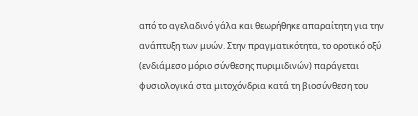από το αγελαδινό γάλα και θεωρήθηκε απαραίτητη για την ανάπτυξη των μυών. Στην πραγματικότητα, το οροτικό οξύ (ενδιάμεσο μόριο σύνθεσης πυριμιδινών) παράγεται φυσιολογικά στα μιτοχόνδρια κατά τη βιοσύνθεση του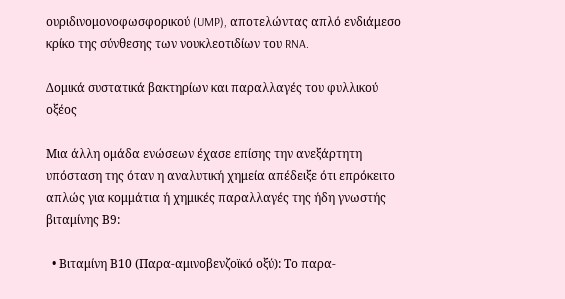ουριδινομονοφωσφορικού (UMP), αποτελώντας απλό ενδιάμεσο κρίκο της σύνθεσης των νουκλεοτιδίων του RNA.

Δομικά συστατικά βακτηρίων και παραλλαγές του φυλλικού οξέος

Μια άλλη ομάδα ενώσεων έχασε επίσης την ανεξάρτητη υπόσταση της όταν η αναλυτική χημεία απέδειξε ότι επρόκειτο απλώς για κομμάτια ή χημικές παραλλαγές της ήδη γνωστής βιταμίνης Β9:

  • Βιταμίνη Β10 (Παρα-αμινοβενζοϊκό οξύ): Το παρα-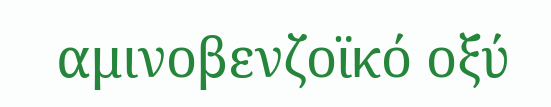αμινοβενζοϊκό οξύ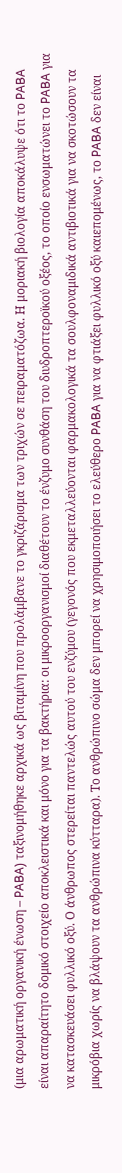(μια αρωματική οργανική ένωση – PABA) ταξινομήθηκε αρχικά ως βιταμίνη που προλάμβανε το γκριζάρισμα των τριχών σε πειραματόζωα. Η μοριακή βιολογία αποκάλυψε ότι το PABA είναι απαραίτητο δομικό στοιχείο αποκλειστικά και μόνο για τα βακτήρια: οι μικροοργανισμοί διαθέτουν το ένζυμο συνθάση του διυδροπτεροϊκού οξέος, το οποίο ενσωματώνει το PABA για να κατασκευάσει φυλλικό οξύ. Ο άνθρωπος στερείται παντελώς αυτού του ενζύμου (γεγονός που εκμεταλλεύονται φαρμακολογικά τα σουλφοναμιδικά αντιβιοτικά για να σκοτώσουν τα μικρόβια χωρίς να βλάψουν τα ανθρώπινα κύτταρα). Το ανθρώπινο σώμα δεν μπορεί να χρησιμοποιήσει το ελεύθερο PABA για να φτιάξει φυλλικό οξύ καιεπομένως, το PABA δεν είναι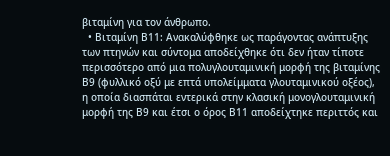βιταμίνη για τον άνθρωπο.
  • Βιταμίνη Β11: Ανακαλύφθηκε ως παράγοντας ανάπτυξης των πτηνών και σύντομα αποδείχθηκε ότι δεν ήταν τίποτε περισσότερο από μια πολυγλουταμινική μορφή της βιταμίνης Β9 (φυλλικό οξύ με επτά υπολείμματα γλουταμινικού οξέος), η οποία διασπάται εντερικά στην κλασική μονογλουταμινική μορφή της Β9 και έτσι ο όρος Β11 αποδείχτηκε περιττός και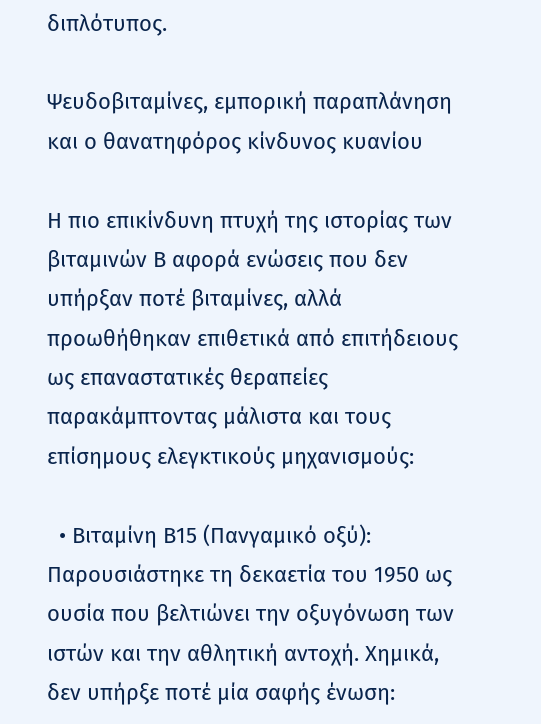διπλότυπος.

Ψευδοβιταμίνες, εμπορική παραπλάνηση και ο θανατηφόρος κίνδυνος κυανίου

Η πιο επικίνδυνη πτυχή της ιστορίας των βιταμινών Β αφορά ενώσεις που δεν υπήρξαν ποτέ βιταμίνες, αλλά προωθήθηκαν επιθετικά από επιτήδειους ως επαναστατικές θεραπείες παρακάμπτοντας μάλιστα και τους επίσημους ελεγκτικούς μηχανισμούς:

  • Βιταμίνη Β15 (Πανγαμικό οξύ): Παρουσιάστηκε τη δεκαετία του 1950 ως ουσία που βελτιώνει την οξυγόνωση των ιστών και την αθλητική αντοχή. Χημικά, δεν υπήρξε ποτέ μία σαφής ένωση: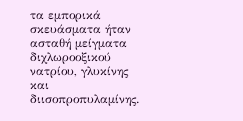τα εμπορικά σκευάσματα ήταν ασταθή μείγματα διχλωροοξικού νατρίου, γλυκίνης και διισοπροπυλαμίνης.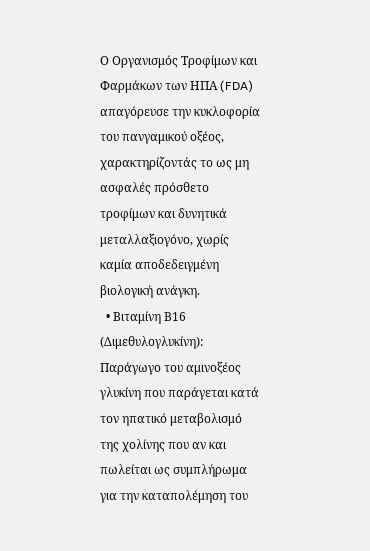Ο Οργανισμός Τροφίμων και Φαρμάκων των ΗΠΑ (FDA) απαγόρευσε την κυκλοφορία του πανγαμικού οξέος, χαρακτηρίζοντάς το ως μη ασφαλές πρόσθετο τροφίμων και δυνητικά μεταλλαξιογόνο, χωρίς καμία αποδεδειγμένη βιολογική ανάγκη.
  • Βιταμίνη Β16 (Διμεθυλογλυκίνη): Παράγωγο του αμινοξέος γλυκίνη που παράγεται κατά τον ηπατικό μεταβολισμό της χολίνης που αν και πωλείται ως συμπλήρωμα για την καταπολέμηση του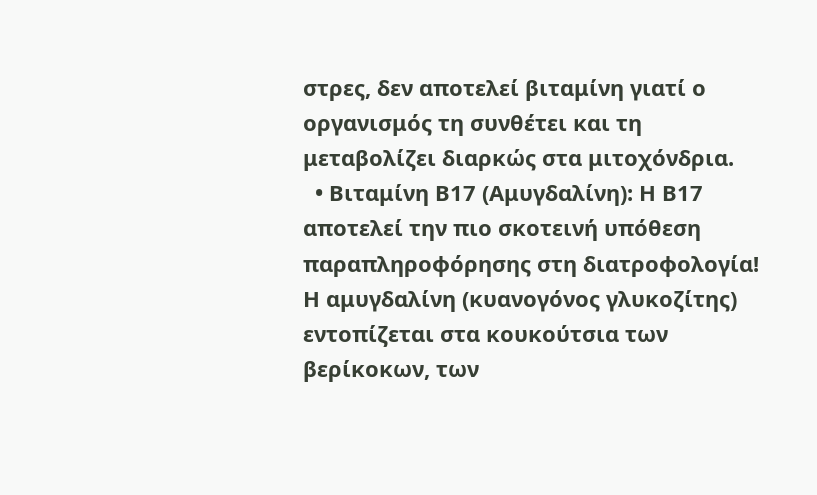στρες, δεν αποτελεί βιταμίνη γιατί ο οργανισμός τη συνθέτει και τη μεταβολίζει διαρκώς στα μιτοχόνδρια.
  • Βιταμίνη Β17 (Αμυγδαλίνη): Η Β17 αποτελεί την πιο σκοτεινή υπόθεση παραπληροφόρησης στη διατροφολογία! Η αμυγδαλίνη (κυανογόνος γλυκοζίτης) εντοπίζεται στα κουκούτσια των βερίκοκων, των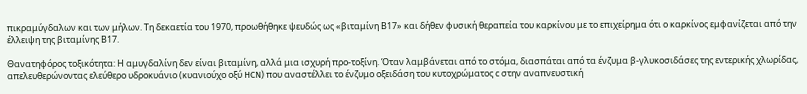πικραμύγδαλων και των μήλων. Τη δεκαετία του 1970, προωθήθηκε ψευδώς ως «βιταμίνη Β17» και δήθεν φυσική θεραπεία του καρκίνου με το επιχείρημα ότι ο καρκίνος εμφανίζεται από την έλλειψη της βιταμίνης Β17.

Θανατηφόρος τοξικότητα: Η αμυγδαλίνη δεν είναι βιταμίνη, αλλά μια ισχυρή προ-τοξίνη. Όταν λαμβάνεται από το στόμα, διασπάται από τα ένζυμα β-γλυκοσιδάσες της εντερικής χλωρίδας, απελευθερώνοντας ελεύθερο υδροκυάνιο (κυανιούχο οξύ HCN) που αναστέλλει το ένζυμο οξειδάση του κυτοχρώματος c στην αναπνευστική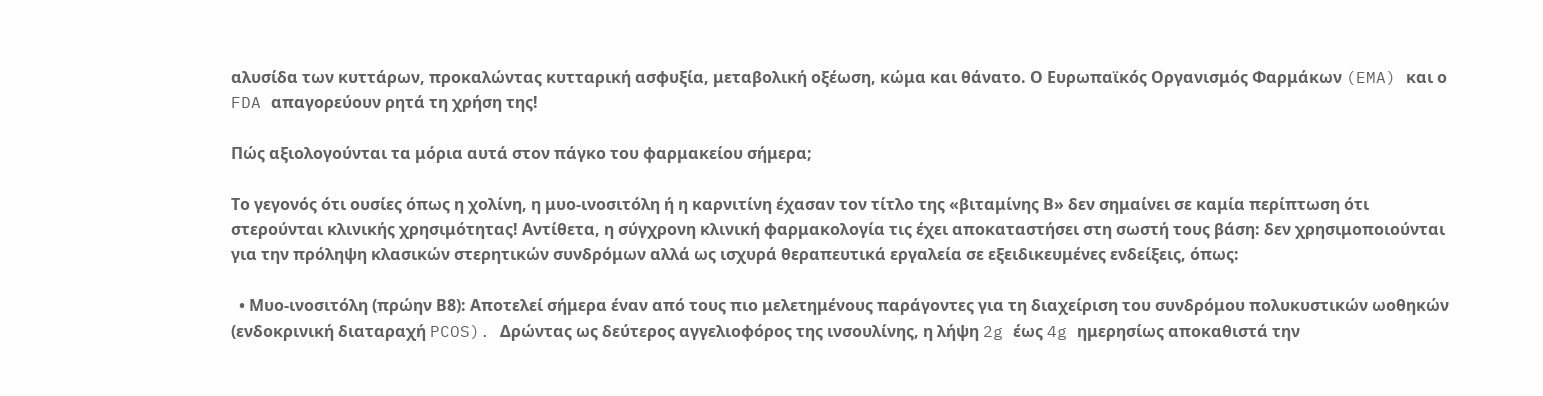αλυσίδα των κυττάρων, προκαλώντας κυτταρική ασφυξία, μεταβολική οξέωση, κώμα και θάνατο. Ο Ευρωπαϊκός Οργανισμός Φαρμάκων (EMA) και ο FDA απαγορεύουν ρητά τη χρήση της!

Πώς αξιολογούνται τα μόρια αυτά στον πάγκο του φαρμακείου σήμερα;

Το γεγονός ότι ουσίες όπως η χολίνη, η μυο-ινοσιτόλη ή η καρνιτίνη έχασαν τον τίτλο της «βιταμίνης Β» δεν σημαίνει σε καμία περίπτωση ότι στερούνται κλινικής χρησιμότητας! Αντίθετα, η σύγχρονη κλινική φαρμακολογία τις έχει αποκαταστήσει στη σωστή τους βάση: δεν χρησιμοποιούνται για την πρόληψη κλασικών στερητικών συνδρόμων αλλά ως ισχυρά θεραπευτικά εργαλεία σε εξειδικευμένες ενδείξεις, όπως:

  • Μυο-ινοσιτόλη (πρώην Β8): Αποτελεί σήμερα έναν από τους πιο μελετημένους παράγοντες για τη διαχείριση του συνδρόμου πολυκυστικών ωοθηκών (ενδοκρινική διαταραχή PCOS). Δρώντας ως δεύτερος αγγελιοφόρος της ινσουλίνης, η λήψη 2g έως 4g ημερησίως αποκαθιστά την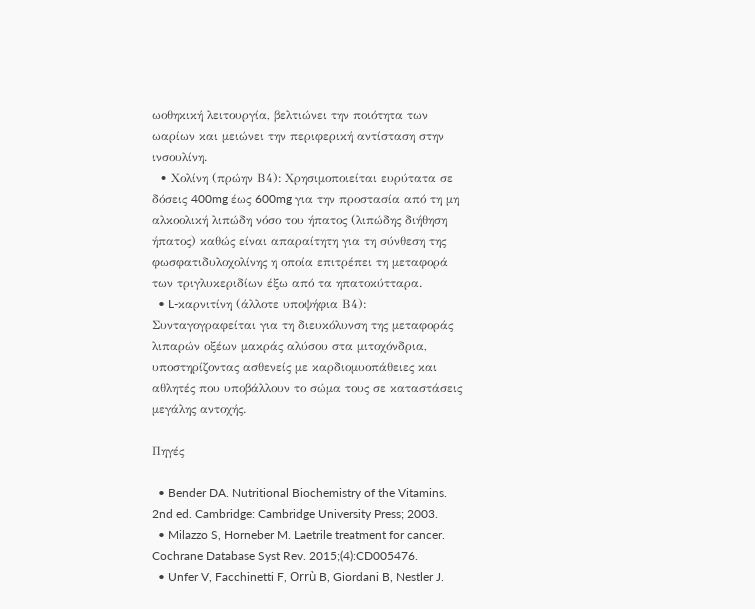ωοθηκική λειτουργία, βελτιώνει την ποιότητα των ωαρίων και μειώνει την περιφερική αντίσταση στην ινσουλίνη.
  • Χολίνη (πρώην Β4): Χρησιμοποιείται ευρύτατα σε δόσεις 400mg έως 600mg για την προστασία από τη μη αλκοολική λιπώδη νόσο του ήπατος (λιπώδης διήθηση ήπατος) καθώς είναι απαραίτητη για τη σύνθεση της φωσφατιδυλοχολίνης η οποία επιτρέπει τη μεταφορά των τριγλυκεριδίων έξω από τα ηπατοκύτταρα.
  • L-καρνιτίνη (άλλοτε υποψήφια Β4): Συνταγογραφείται για τη διευκόλυνση της μεταφοράς λιπαρών οξέων μακράς αλύσου στα μιτοχόνδρια, υποστηρίζοντας ασθενείς με καρδιομυοπάθειες και αθλητές που υποβάλλουν το σώμα τους σε καταστάσεις μεγάλης αντοχής.

Πηγές

  • Bender DA. Nutritional Biochemistry of the Vitamins. 2nd ed. Cambridge: Cambridge University Press; 2003.
  • Milazzo S, Horneber M. Laetrile treatment for cancer. Cochrane Database Syst Rev. 2015;(4):CD005476.
  • Unfer V, Facchinetti F, Orrù B, Giordani B, Nestler J.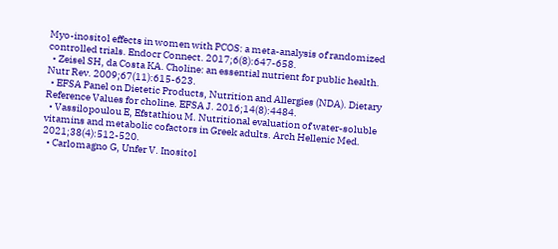Myo-inositol effects in women with PCOS: a meta-analysis of randomized controlled trials. Endocr Connect. 2017;6(8):647-658.
  • Zeisel SH, da Costa KA. Choline: an essential nutrient for public health. Nutr Rev. 2009;67(11):615-623.
  • EFSA Panel on Dietetic Products, Nutrition and Allergies (NDA). Dietary Reference Values for choline. EFSA J. 2016;14(8):4484.
  • Vassilopoulou E, Efstathiou M. Nutritional evaluation of water-soluble vitamins and metabolic cofactors in Greek adults. Arch Hellenic Med. 2021;38(4):512-520.
  • Carlomagno G, Unfer V. Inositol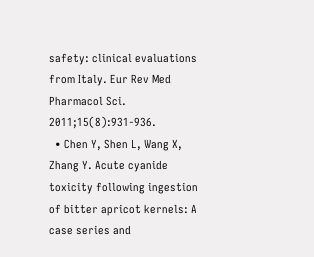safety: clinical evaluations from Italy. Eur Rev Med Pharmacol Sci. 2011;15(8):931-936.
  • Chen Y, Shen L, Wang X, Zhang Y. Acute cyanide toxicity following ingestion of bitter apricot kernels: A case series and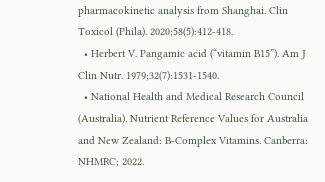pharmacokinetic analysis from Shanghai. Clin Toxicol (Phila). 2020;58(5):412-418.
  • Herbert V. Pangamic acid (“vitamin B15”). Am J Clin Nutr. 1979;32(7):1531-1540.
  • National Health and Medical Research Council (Australia). Nutrient Reference Values for Australia and New Zealand: B-Complex Vitamins. Canberra: NHMRC; 2022.